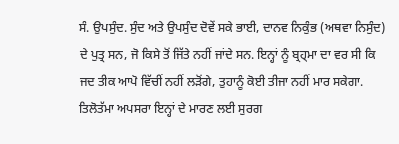ਸੰ. ਉਪਸੁੰਦ. ਸੁੰਦ ਅਤੇ ਉਪਸੁੰਦ ਦੋਵੇਂ ਸਕੇ ਭਾਈ, ਦਾਨਵ ਨਿਕੁੰਭ (ਅਥਵਾ ਨਿਸੁੰਦ) ਦੇ ਪੁਤ੍ਰ ਸਨ, ਜੋ ਕਿਸੇ ਤੋਂ ਜਿੱਤੇ ਨਹੀਂ ਜਾਂਦੇ ਸਨ. ਇਨ੍ਹਾਂ ਨੂੰ ਬ੍ਰਹ੍ਮਾ ਦਾ ਵਰ ਸੀ ਕਿ ਜਦ ਤੀਕ ਆਪੋ ਵਿੱਚੀਂ ਨਹੀਂ ਲੜੋਂਗੇ, ਤੁਹਾਨੂੰ ਕੋਈ ਤੀਜਾ ਨਹੀਂ ਮਾਰ ਸਕੇਗਾ. ਤਿਲੋਤੱਮਾ ਅਪਸਰਾ ਇਨ੍ਹਾਂ ਦੇ ਮਾਰਣ ਲਈ ਸੁਰਗ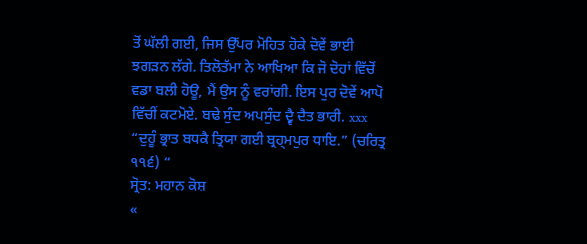ਤੋਂ ਘੱਲੀ ਗਈ, ਜਿਸ ਉੱਪਰ ਮੋਹਿਤ ਹੋਕੇ ਦੋਵੇਂ ਭਾਈ ਝਗੜਨ ਲੱਗੇ. ਤਿਲੋਤੱਮਾ ਨੇ ਆਖਿਆ ਕਿ ਜੋ ਦੋਹਾਂ ਵਿੱਚੋਂ ਵਡਾ ਬਲੀ ਹੋਊ, ਮੈਂ ਉਸ ਨੂੰ ਵਰਾਂਗੀ. ਇਸ ਪੁਰ ਦੋਵੇਂ ਆਪੋ ਵਿੱਚੀਂ ਕਟਮੋਏ. ਬਢੇ ਸੁੰਦ ਅਪਸੁੰਦ ਦ੍ਵੈ ਦੈਤ ਭਾਰੀ. xxx “ਦੁਹੂੰ ਭ੍ਰਾਤ ਬਧਕੈ ਤ੍ਰਿਯਾ ਗਈ ਬ੍ਰਹ੍ਮਪੁਰ ਧਾਇ.” (ਚਰਿਤ੍ਰ ੧੧੬) “
ਸ੍ਰੋਤ: ਮਹਾਨ ਕੋਸ਼
«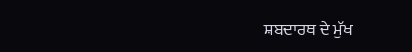ਸ਼ਬਦਾਰਥ ਦੇ ਮੁੱਖ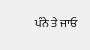ਪੰਨੇ ਤੇ ਜਾਓ